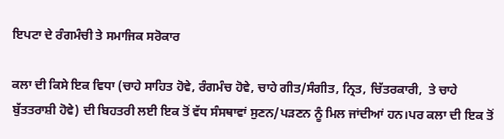ਇਪਟਾ ਦੇ ਰੰਗਮੰਚੀ ਤੇ ਸਮਾਜਿਕ ਸਰੋਕਾਰ

ਕਲਾ ਦੀ ਕਿਸੇ ਇਕ ਵਿਧਾ (ਚਾਹੇ ਸਾਹਿਤ ਹੋਵੇ, ਰੰਗਮੰਚ ਹੋਵੇ, ਚਾਹੇ ਗੀਤ/ਸੰਗੀਤ, ਨ੍ਰਿਤ, ਚਿੱਤਰਕਾਰੀ,  ਤੇ ਚਾਹੇ ਬੁੱਤਤਰਾਸ਼ੀ ਹੋਵੇ) ਦੀ ਬਿਹਤਰੀ ਲਈ ਇਕ ਤੋਂ ਵੱਧ ਸੰਸਥਾਵਾਂ ਸੁਣਨ/ਪੜਣਨ ਨੂੰ ਮਿਲ ਜਾਂਦੀਆਂ ਹਨ।ਪਰ ਕਲਾ ਦੀ ਇਕ ਤੋਂ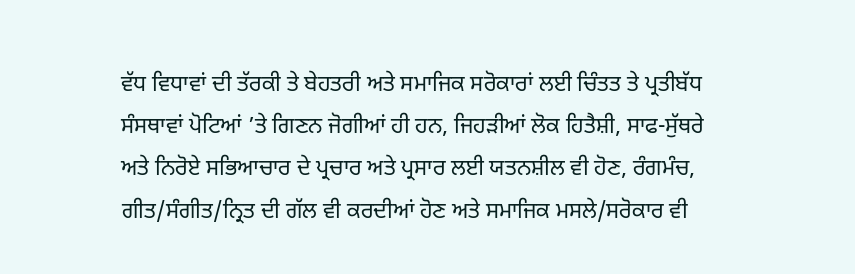ਵੱਧ ਵਿਧਾਵਾਂ ਦੀ ਤੱਰਕੀ ਤੇ ਬੇਹਤਰੀ ਅਤੇ ਸਮਾਜਿਕ ਸਰੋਕਾਰਾਂ ਲਈ ਚਿੰਤਤ ਤੇ ਪ੍ਰਤੀਬੱਧ ਸੰਸਥਾਵਾਂ ਪੋਟਿਆਂ ’ਤੇ ਗਿਣਨ ਜੋਗੀਆਂ ਹੀ ਹਨ, ਜਿਹੜੀਆਂ ਲੋਕ ਹਿਤੈਸ਼ੀ, ਸਾਫ-ਸੁੱਥਰੇ ਅਤੇ ਨਿਰੋਏ ਸਭਿਆਚਾਰ ਦੇ ਪ੍ਰਚਾਰ ਅਤੇ ਪ੍ਰਸਾਰ ਲਈ ਯਤਨਸ਼ੀਲ ਵੀ ਹੋਣ, ਰੰਗਮੰਚ, ਗੀਤ/ਸੰਗੀਤ/ਨ੍ਰਿਤ ਦੀ ਗੱਲ ਵੀ ਕਰਦੀਆਂ ਹੋਣ ਅਤੇ ਸਮਾਜਿਕ ਮਸਲੇ/ਸਰੋਕਾਰ ਵੀ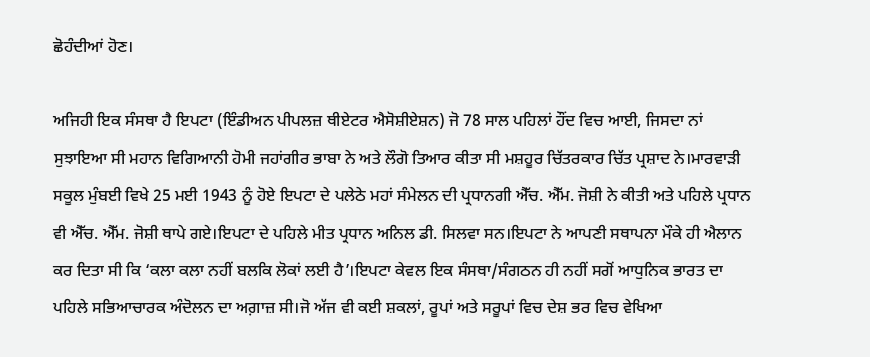ਛੋਹੰਦੀਆਂ ਹੋਣ।

ਅਜਿਹੀ ਇਕ ਸੰਸਥਾ ਹੈ ਇਪਟਾ (ਇੰਡੀਅਨ ਪੀਪਲਜ਼ ਥੀਏਟਰ ਐਸੋਸ਼ੀਏਸ਼ਨ) ਜੋ 78 ਸਾਲ ਪਹਿਲਾਂ ਹੌਂਦ ਵਿਚ ਆਈ, ਜਿਸਦਾ ਨਾਂ ਸੁਝਾਇਆ ਸੀ ਮਹਾਨ ਵਿਗਿਆਨੀ ਹੋਮੀ ਜਹਾਂਗੀਰ ਭਾਬਾ ਨੇ ਅਤੇ ਲੌਗੋ ਤਿਆਰ ਕੀਤਾ ਸੀ ਮਸ਼ਹੂਰ ਚਿੱਤਰਕਾਰ ਚਿੱਤ ਪ੍ਰਸ਼ਾਦ ਨੇ।ਮਾਰਵਾੜੀ ਸਕੂਲ ਮੁੰਬਈ ਵਿਖੇ 25 ਮਈ 1943 ਨੂੰ ਹੋਏ ਇਪਟਾ ਦੇ ਪਲੇਠੇ ਮਹਾਂ ਸੰਮੇਲਨ ਦੀ ਪ੍ਰਧਾਨਗੀ ਐੱਚ. ਐੱਮ. ਜੋਸ਼ੀ ਨੇ ਕੀਤੀ ਅਤੇ ਪਹਿਲੇ ਪ੍ਰਧਾਨ ਵੀ ਐੱਚ. ਐੱਮ. ਜੋਸ਼ੀ ਥਾਪੇ ਗਏ।ਇਪਟਾ ਦੇ ਪਹਿਲੇ ਮੀਤ ਪ੍ਰਧਾਨ ਅਨਿਲ ਡੀ. ਸਿਲਵਾ ਸਨ।ਇਪਟਾ ਨੇ ਆਪਣੀ ਸਥਾਪਨਾ ਮੌਕੇ ਹੀ ਐਲਾਨ ਕਰ ਦਿਤਾ ਸੀ ਕਿ ‘ਕਲਾ ਕਲਾ ਨਹੀਂ ਬਲਕਿ ਲੋਕਾਂ ਲਈ ਹੈ’।ਇਪਟਾ ਕੇਵਲ ਇਕ ਸੰਸਥਾ/ਸੰਗਠਨ ਹੀ ਨਹੀਂ ਸਗੋਂ ਆਧੁਨਿਕ ਭਾਰਤ ਦਾ ਪਹਿਲੇ ਸਭਿਆਚਾਰਕ ਅੰਦੋਲਨ ਦਾ ਅਗ਼ਾਜ਼ ਸੀ।ਜੋ ਅੱਜ ਵੀ ਕਈ ਸ਼ਕਲਾਂ, ਰੂਪਾਂ ਅਤੇ ਸਰੂਪਾਂ ਵਿਚ ਦੇਸ਼ ਭਰ ਵਿਚ ਵੇਖਿਆ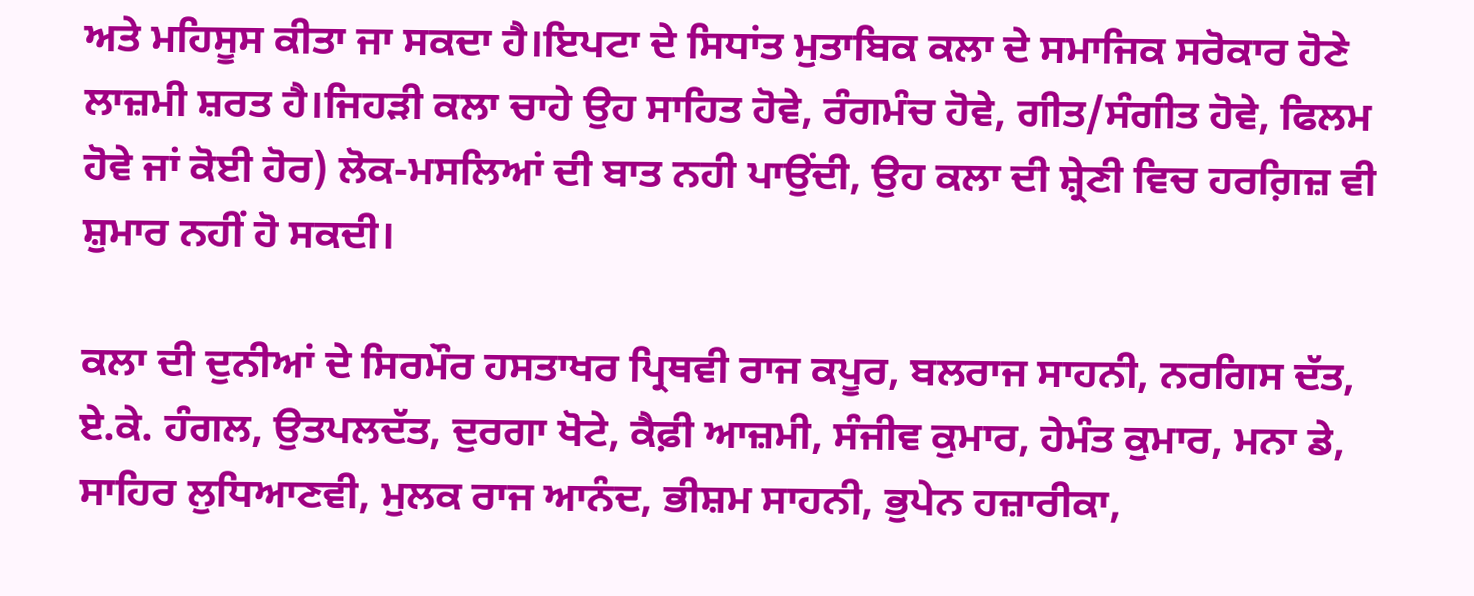ਅਤੇ ਮਹਿਸੂਸ ਕੀਤਾ ਜਾ ਸਕਦਾ ਹੈ।ਇਪਟਾ ਦੇ ਸਿਧਾਂਤ ਮੁਤਾਬਿਕ ਕਲਾ ਦੇ ਸਮਾਜਿਕ ਸਰੋਕਾਰ ਹੋਣੇ ਲਾਜ਼ਮੀ ਸ਼ਰਤ ਹੈ।ਜਿਹੜੀ ਕਲਾ ਚਾਹੇ ਉਹ ਸਾਹਿਤ ਹੋਵੇ, ਰੰਗਮੰਚ ਹੋਵੇ, ਗੀਤ/ਸੰਗੀਤ ਹੋਵੇ, ਫਿਲਮ ਹੋਵੇ ਜਾਂ ਕੋਈ ਹੋਰ) ਲੋਕ-ਮਸਲਿਆਂ ਦੀ ਬਾਤ ਨਹੀ ਪਾਉਂਦੀ, ਉਹ ਕਲਾ ਦੀ ਸ਼੍ਰੇਣੀ ਵਿਚ ਹਰਗ਼ਿਜ਼ ਵੀ ਸ਼ੁਮਾਰ ਨਹੀਂ ਹੋ ਸਕਦੀ।

ਕਲਾ ਦੀ ਦੁਨੀਆਂ ਦੇ ਸਿਰਮੌਰ ਹਸਤਾਖਰ ਪ੍ਰਿਥਵੀ ਰਾਜ ਕਪੂਰ, ਬਲਰਾਜ ਸਾਹਨੀ, ਨਰਗਿਸ ਦੱਤ, ਏ.ਕੇ. ਹੰਗਲ, ਉਤਪਲਦੱਤ, ਦੁਰਗਾ ਖੋਟੇ, ਕੈਫ਼ੀ ਆਜ਼ਮੀ, ਸੰਜੀਵ ਕੁਮਾਰ, ਹੇਮੰਤ ਕੁਮਾਰ, ਮਨਾ ਡੇ, ਸਾਹਿਰ ਲੁਧਿਆਣਵੀ, ਮੁਲਕ ਰਾਜ ਆਨੰਦ, ਭੀਸ਼ਮ ਸਾਹਨੀ, ਭੁਪੇਨ ਹਜ਼ਾਰੀਕਾ,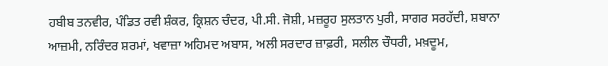ਹਬੀਬ ਤਨਵੀਰ, ਪੰਡਿਤ ਰਵੀ ਸ਼ੰਕਰ, ਕ੍ਰਿਸ਼ਨ ਚੰਦਰ, ਪੀ.ਸੀ. ਜੋਸ਼ੀ, ਮਜ਼ਰੂਹ ਸੁਲਤਾਨ ਪੁਰੀ, ਸਾਗਰ ਸਰਹੱਦੀ, ਸ਼ਬਾਨਾ ਆਜ਼ਮੀ, ਨਰਿੰਦਰ ਸ਼ਰਮਾਂ, ਖਵਾਜ਼ਾ ਅਹਿਮਦ ਅਬਾਸ, ਅਲੀ ਸਰਦਾਰ ਜ਼ਾਫ਼ਰੀ, ਸਲੀਲ ਚੌਧਰੀ, ਮਖ਼ਦੂਮ,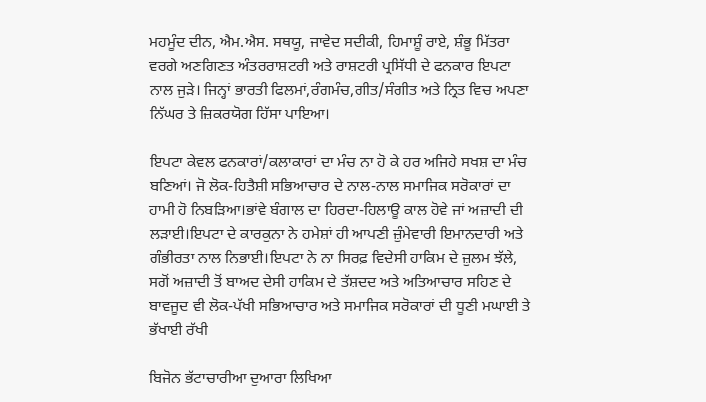ਮਹਮੂੰਦ ਦੀਨ, ਐਮ.ਐਸ. ਸਥਯੂ, ਜਾਵੇਦ ਸਦੀਕੀ, ਹਿਮਾਸ਼ੂੰ ਰਾਏ, ਸ਼ੰਭੂ ਮਿੱਤਰਾ ਵਰਗੇ ਅਣਗਿਣਤ ਅੰਤਰਰਾਸ਼ਟਰੀ ਅਤੇ ਰਾਸ਼ਟਰੀ ਪ੍ਰਸਿੱਧੀ ਦੇ ਫਨਕਾਰ ਇਪਟਾ ਨਾਲ ਜੁੜੇ। ਜਿਨ੍ਹਾਂ ਭਾਰਤੀ ਫਿਲਮਾਂ,ਰੰਗਮੰਚ,ਗੀਤ/ਸੰਗੀਤ ਅਤੇ ਨ੍ਰਿਤ ਵਿਚ ਅਪਣਾ ਨਿੱਘਰ ਤੇ ਜ਼ਿਕਰਯੋਗ ਹਿੱਸਾ ਪਾਇਆ।

ਇਪਟਾ ਕੇਵਲ ਫਨਕਾਰਾਂ/ਕਲਾਕਾਰਾਂ ਦਾ ਮੰਚ ਨਾ ਹੋ ਕੇ ਹਰ ਅਜਿਹੇ ਸਖਸ਼ ਦਾ ਮੰਚ ਬਣਿਆਂ। ਜੋ ਲੋਕ-ਹਿਤੈਸ਼ੀ ਸਭਿਆਚਾਰ ਦੇ ਨਾਲ-ਨਾਲ ਸਮਾਜਿਕ ਸਰੋਕਾਰਾਂ ਦਾ ਹਾਮੀ ਹੋ ਨਿਬੜਿਆ।ਭਾਂਵੇ ਬੰਗਾਲ ਦਾ ਹਿਰਦਾ-ਹਿਲਾਊ ਕਾਲ ਹੋਵੇ ਜਾਂ ਅਜ਼ਾਦੀ ਦੀ ਲੜਾਈ।ਇਪਟਾ ਦੇ ਕਾਰਕੁਨਾ ਨੇ ਹਮੇਸ਼ਾਂ ਹੀ ਆਪਣੀ ਜ਼ੁੰਮੇਵਾਰੀ ਇਮਾਨਦਾਰੀ ਅਤੇ ਗੰਭੀਰਤਾ ਨਾਲ ਨਿਭਾਈ।ਇਪਟਾ ਨੇ ਨਾ ਸਿਰਫ਼ ਵਿਦੇਸੀ ਹਾਕਿਮ ਦੇ ਜ਼ੁਲਮ ਝੱਲੇ, ਸਗੋਂ ਅਜ਼ਾਦੀ ਤੋਂ ਬਾਅਦ ਦੇਸੀ ਹਾਕਿਮ ਦੇ ਤੱਸ਼ਦਦ ਅਤੇ ਅਤਿਆਚਾਰ ਸਹਿਣ ਦੇ ਬਾਵਜੂਦ ਵੀ ਲੋਕ-ਪੱਖੀ ਸਭਿਆਚਾਰ ਅਤੇ ਸਮਾਜਿਕ ਸਰੋਕਾਰਾਂ ਦੀ ਧੂਣੀ ਮਘਾਈ ਤੇ ਭੱਖਾਈ ਰੱਖੀ

ਬਿਜੋਨ ਭੱਟਾਚਾਰੀਆ ਦੁਆਰਾ ਲਿਖਿਆ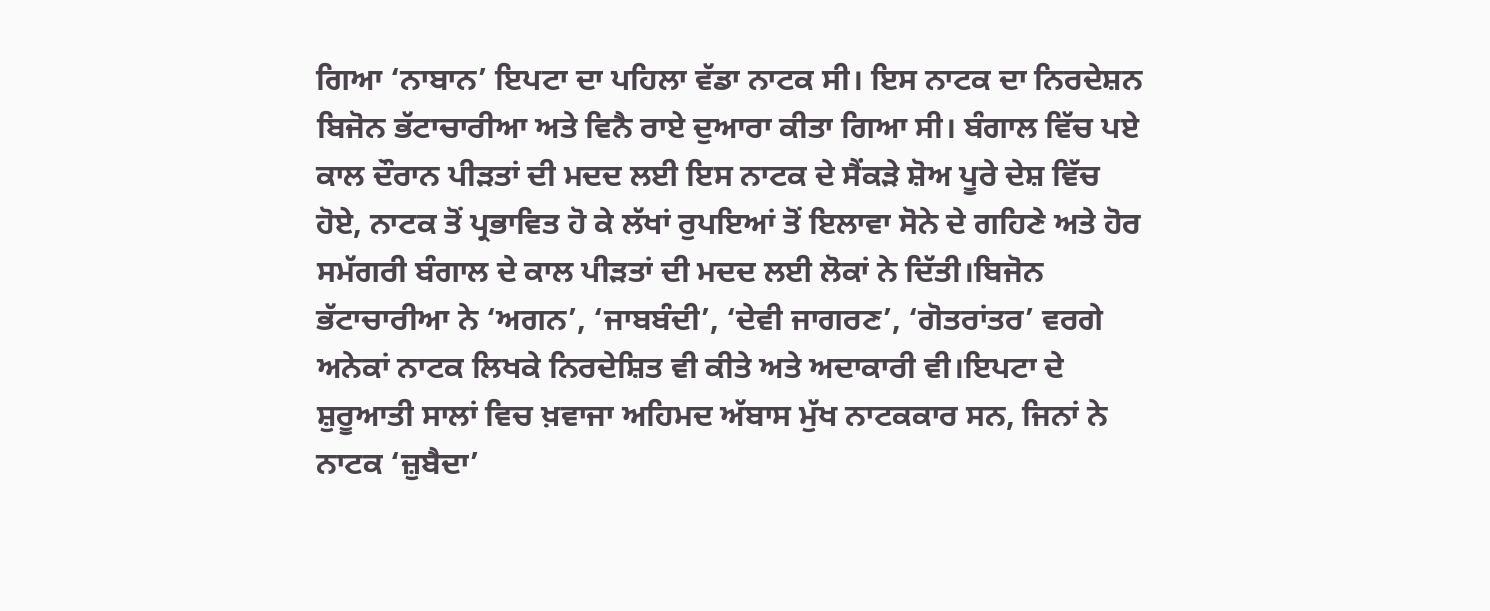ਗਿਆ ‘ਨਾਬਾਨ’ ਇਪਟਾ ਦਾ ਪਹਿਲਾ ਵੱਡਾ ਨਾਟਕ ਸੀ। ਇਸ ਨਾਟਕ ਦਾ ਨਿਰਦੇਸ਼ਨ ਬਿਜੋਨ ਭੱਟਾਚਾਰੀਆ ਅਤੇ ਵਿਨੈ ਰਾਏ ਦੁਆਰਾ ਕੀਤਾ ਗਿਆ ਸੀ। ਬੰਗਾਲ ਵਿੱਚ ਪਏ ਕਾਲ ਦੌਰਾਨ ਪੀੜਤਾਂ ਦੀ ਮਦਦ ਲਈ ਇਸ ਨਾਟਕ ਦੇ ਸੈਂਕੜੇ ਸ਼ੋਅ ਪੂਰੇ ਦੇਸ਼ ਵਿੱਚ ਹੋਏ, ਨਾਟਕ ਤੋਂ ਪ੍ਰਭਾਵਿਤ ਹੋ ਕੇ ਲੱਖਾਂ ਰੁਪਇਆਂ ਤੋਂ ਇਲਾਵਾ ਸੋਨੇ ਦੇ ਗਹਿਣੇ ਅਤੇ ਹੋਰ ਸਮੱਗਰੀ ਬੰਗਾਲ ਦੇ ਕਾਲ ਪੀੜਤਾਂ ਦੀ ਮਦਦ ਲਈ ਲੋਕਾਂ ਨੇ ਦਿੱਤੀ।ਬਿਜੋਨ ਭੱਟਾਚਾਰੀਆ ਨੇ ‘ਅਗਨ’, ‘ਜਾਬਬੰਦੀ’, ‘ਦੇਵੀ ਜਾਗਰਣ’, ‘ਗੋਤਰਾਂਤਰ’ ਵਰਗੇ ਅਨੇਕਾਂ ਨਾਟਕ ਲਿਖਕੇ ਨਿਰਦੇਸ਼ਿਤ ਵੀ ਕੀਤੇ ਅਤੇ ਅਦਾਕਾਰੀ ਵੀ।ਇਪਟਾ ਦੇ ਸ਼ੁਰੂਆਤੀ ਸਾਲਾਂ ਵਿਚ ਖ਼ਵਾਜਾ ਅਹਿਮਦ ਅੱਬਾਸ ਮੁੱਖ ਨਾਟਕਕਾਰ ਸਨ, ਜਿਨਾਂ ਨੇ ਨਾਟਕ ‘ਜ਼ੁਬੈਦਾ’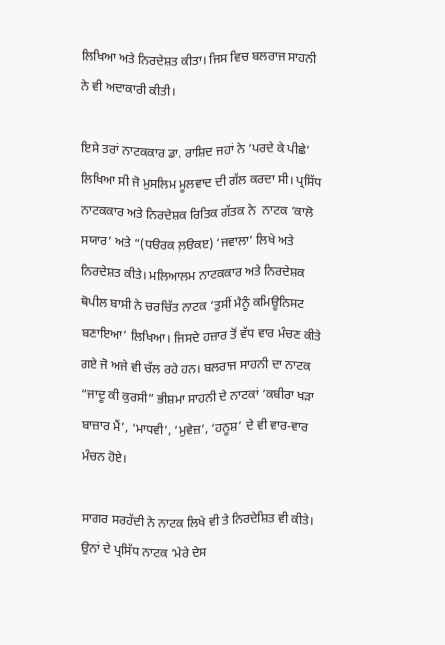ਲਿਖਿਆ ਅਤੇ ਨਿਰਦੇਸ਼ਤ ਕੀਤਾ। ਜਿਸ ਵਿਚ ਬਲਰਾਜ ਸਾਹਨੀ ਨੇ ਵੀ ਅਦਾਕਾਰੀ ਕੀਤੀ।

ਇਸੇ ਤਰਾਂ ਨਾਟਕਕਾਰ ਡਾ. ਰਾਸ਼ਿਦ ਜਹਾਂ ਨੇ ‘ਪਰਦੇ ਕੇ ਪੀਛੇ’ ਲਿਖਿਆ ਸੀ ਜੋ ਮੁਸਲਿਮ ਮੂਲਵਾਦ ਦੀ ਗੱਲ ਕਰਦਾ ਸੀ। ਪ੍ਰਸਿੱਧ ਨਾਟਕਕਾਰ ਅਤੇ ਨਿਰਦੇਸ਼ਕ ਰਿਤਿਕ ਗੱਤਕ ਨੇ  ਨਾਟਕ ‘ਕਾਲੋ ਸਯਾਰ’ ਅਤੇ “(ਧੳਰਕ ਲ਼ੳਕੲ) ‘ਜਵਾਲਾ’ ਲਿਖੇ ਅਤੇ ਨਿਰਦੇਸ਼ਤ ਕੀਤੇ। ਮਲਿਆਲਮ ਨਾਟਕਕਾਰ ਅਤੇ ਨਿਰਦੇਸ਼ਕ ਥੋਪੀਲ ਬਾਸੀ ਨੇ ਚਰਚਿੱਤ ਨਾਟਕ ‘ਤੁਸੀਂ ਮੈਨੂੰ ਕਮਿਊਨਿਸਟ ਬਣਾਇਆ’ ਲਿਖਿਆ। ਜਿਸਦੇ ਹਜ਼ਾਰ ਤੋਂ ਵੱਧ ਵਾਰ ਮੰਚਣ ਕੀਤੇ ਗਏ ਜੋ ਅਜੇ ਵੀ ਚੱਲ ਰਹੇ ਹਨ। ਬਲਰਾਜ ਸਾਹਨੀ ਦਾ ਨਾਟਕ “ਜਾਦੂ ਕੀ ਕੁਰਸੀ” ਭੀਸ਼ਮਾ ਸਾਹਨੀ ਦੇ ਨਾਟਕਾਂ ‘ਕਬੀਰਾ ਖੜਾ ਬਾਜ਼ਾਰ ਮੈਂ’, ‘ਮਾਧਵੀ’, ‘ਮੁਵੇਜ਼’, ‘ਹਨੂਸ਼’ ਦੇ ਵੀ ਵਾਰ-ਵਾਰ ਮੰਚਨ ਹੋਏ।

ਸਾਗਰ ਸਰਹੱਦੀ ਨੇ ਨਾਟਕ ਲਿਖੇ ਵੀ ਤੇ ਨਿਰਦੇਸ਼ਿਤ ਵੀ ਕੀਤੇ। ਉਨਾਂ ਦੇ ਪ੍ਰਸਿੱਧ ਨਾਟਕ ‘ਮੇਰੇ ਦੇਸ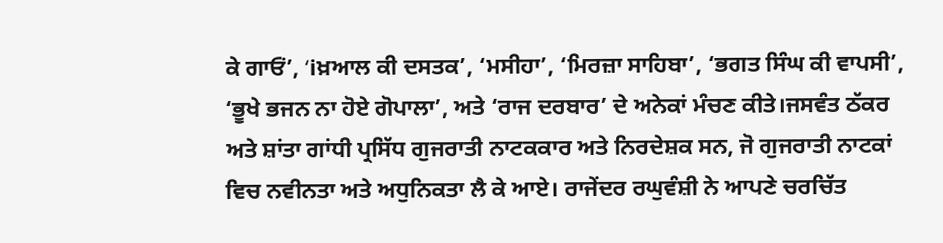ਕੇ ਗਾਓਂ’, ‘iਖ਼ਆਲ ਕੀ ਦਸਤਕ’, ‘ਮਸੀਹਾ’, ‘ਮਿਰਜ਼ਾ ਸਾਹਿਬਾ’, ‘ਭਗਤ ਸਿੰਘ ਕੀ ਵਾਪਸੀ’, ‘ਭੂਖੇ ਭਜਨ ਨਾ ਹੋਏ ਗੋਪਾਲਾ’, ਅਤੇ ‘ਰਾਜ ਦਰਬਾਰ’ ਦੇ ਅਨੇਕਾਂ ਮੰਚਣ ਕੀਤੇ।ਜਸਵੰਤ ਠੱਕਰ ਅਤੇ ਸ਼ਾਂਤਾ ਗਾਂਧੀ ਪ੍ਰਸਿੱਧ ਗੁਜਰਾਤੀ ਨਾਟਕਕਾਰ ਅਤੇ ਨਿਰਦੇਸ਼ਕ ਸਨ, ਜੋ ਗੁਜਰਾਤੀ ਨਾਟਕਾਂ ਵਿਚ ਨਵੀਨਤਾ ਅਤੇ ਅਧੁਨਿਕਤਾ ਲੈ ਕੇ ਆਏ। ਰਾਜੇਂਦਰ ਰਘੁਵੰਸ਼ੀ ਨੇ ਆਪਣੇ ਚਰਚਿੱਤ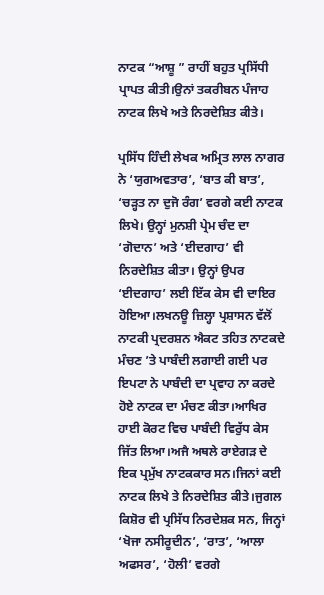ਨਾਟਕ “ਆਸ਼ੂ ” ਰਾਹੀਂ ਬਹੁਤ ਪ੍ਰਸਿੱਧੀ ਪ੍ਰਾਪਤ ਕੀਤੀ।ਉਨਾਂ ਤਕਰੀਬਨ ਪੰਜਾਹ ਨਾਟਕ ਲਿਖੇ ਅਤੇ ਨਿਰਦੇਸ਼ਿਤ ਕੀਤੇ।

ਪ੍ਰਸਿੱਧ ਹਿੰਦੀ ਲੇਖਕ ਅਮ੍ਰਿਤ ਲਾਲ ਨਾਗਰ ਨੇ ‘ਯੁਗਅਵਤਾਰ’, ‘ਬਾਤ ਕੀ ਬਾਤ’, ‘ਚੜ੍ਹਤ ਨਾ ਦੁਜੋ ਰੰਗ’ ਵਰਗੇ ਕਈ ਨਾਟਕ ਲਿਖੇ। ਉਨ੍ਹਾਂ ਮੁਨਸ਼ੀ ਪ੍ਰੇਮ ਚੰਦ ਦਾ ‘ਗੋਦਾਨ’ ਅਤੇ ‘ਈਦਗਾਹ’ ਵੀ ਨਿਰਦੇਸ਼ਿਤ ਕੀਤਾ। ਉਨ੍ਹਾਂ ਉਪਰ ‘ਈਦਗਾਹ’ ਲਈ ਇੱਕ ਕੇਸ ਵੀ ਦਾਇਰ ਹੋਇਆ।ਲਖਨਊ ਜ਼ਿਲ੍ਹਾ ਪ੍ਰਸ਼ਾਸਨ ਵੱਲੋਂ ਨਾਟਕੀ ਪ੍ਰਦਰਸ਼ਨ ਐਕਟ ਤਹਿਤ ਨਾਟਕਦੇ ਮੰਚਣ ’ਤੇ ਪਾਬੰਦੀ ਲਗਾਈ ਗਈ ਪਰ ਇਪਟਾ ਨੇ ਪਾਬੰਦੀ ਦਾ ਪ੍ਰਵਾਹ ਨਾ ਕਰਦੇ ਹੋਏ ਨਾਟਕ ਦਾ ਮੰਚਣ ਕੀਤਾ।ਆਖਿਰ ਹਾਈ ਕੋਰਟ ਵਿਚ ਪਾਬੰਦੀ ਵਿਰੁੱਧ ਕੇਸ ਜਿੱਤ ਲਿਆ।ਅਜੈ ਅਥਲੇ ਰਾਏਗੜ ਦੇ ਇਕ ਪ੍ਰਮੁੱਖ ਨਾਟਕਕਾਰ ਸਨ।ਜਿਨਾਂ ਕਈ ਨਾਟਕ ਲਿਖੇ ਤੇ ਨਿਰਦੇਸ਼ਿਤ ਕੀਤੇ।ਜੁਗਲ ਕਿਸ਼ੋਰ ਵੀ ਪ੍ਰਸਿੱਧ ਨਿਰਦੇਸ਼ਕ ਸਨ, ਜਿਨ੍ਹਾਂ ‘ਖੋਜਾ ਨਸੀਰੂਦੀਨ’, ‘ਰਾਤ’, ‘ਆਲਾ ਅਫਸਰ’, ‘ਹੋਲੀ’ ਵਰਗੇ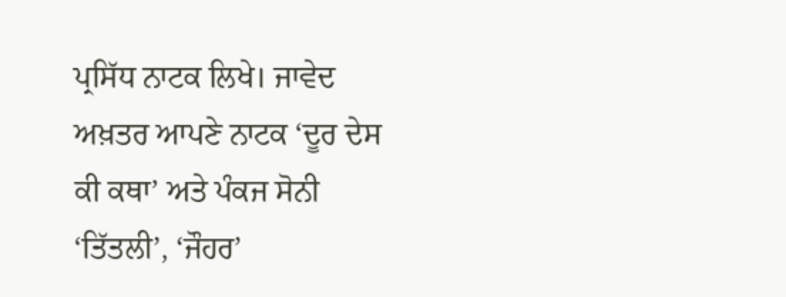ਪ੍ਰਸਿੱਧ ਨਾਟਕ ਲਿਖੇ। ਜਾਵੇਦ ਅਖ਼ਤਰ ਆਪਣੇ ਨਾਟਕ ‘ਦੂਰ ਦੇਸ ਕੀ ਕਥਾ’ ਅਤੇ ਪੰਕਜ ਸੋਨੀ ‘ਤਿੱਤਲੀ’, ‘ਜੌਹਰ’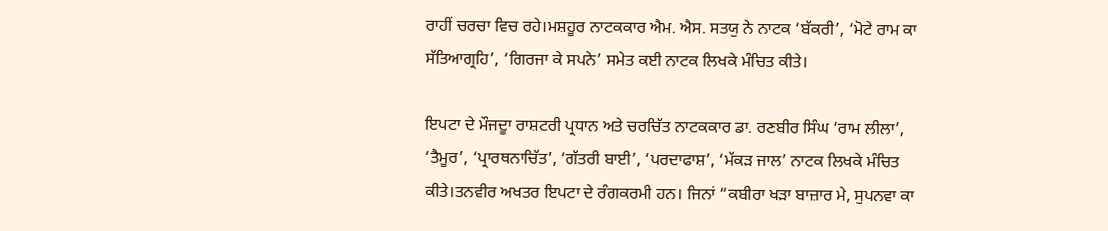ਰਾਹੀਂ ਚਰਚਾ ਵਿਚ ਰਹੇ।ਮਸ਼ਹੂਰ ਨਾਟਕਕਾਰ ਐਮ. ਐਸ. ਸਤਯੁ ਨੇ ਨਾਟਕ ‘ਬੱਕਰੀ’, ‘ਮੋਟੇ ਰਾਮ ਕਾ ਸੱਤਿਆਗ੍ਰਹਿ’, ‘ਗਿਰਜਾ ਕੇ ਸਪਨੇ’ ਸਮੇਤ ਕਈ ਨਾਟਕ ਲਿਖਕੇ ਮੰਚਿਤ ਕੀਤੇ।

ਇਪਟਾ ਦੇ ਮੌਜਦੂਾ ਰਾਸ਼ਟਰੀ ਪ੍ਰਧਾਨ ਅਤੇ ਚਰਚਿੱਤ ਨਾਟਕਕਾਰ ਡਾ. ਰਣਬੀਰ ਸਿੰਘ ‘ਰਾਮ ਲੀਲਾ’, ‘ਤੈਮੂਰ’, ‘ਪ੍ਰਾਰਥਨਾਚਿੱਤ’, ‘ਗੱਤਰੀ ਬਾਈ’, ‘ਪਰਦਾਫਾਸ਼’, ‘ਮੱਕੜ ਜਾਲ’ ਨਾਟਕ ਲਿਖਕੇ ਮੰਚਿਤ ਕੀਤੇ।ਤਨਵੀਰ ਅਖਤਰ ਇਪਟਾ ਦੇ ਰੰਗਕਰਮੀ ਹਨ। ਜਿਨਾਂ “ਕਬੀਰਾ ਖੜਾ ਬਾਜ਼ਾਰ ਮੇ, ਸੁਪਨਵਾ ਕਾ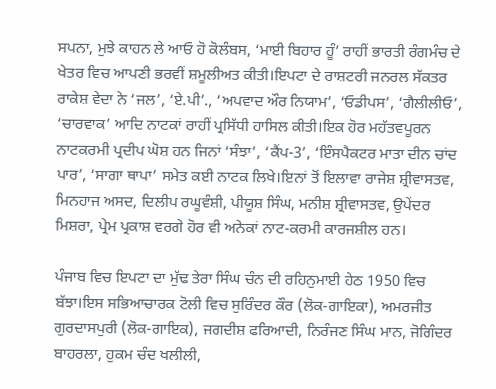ਸਪਨਾ, ਮੁਝੇ ਕਾਹਨ ਲੇ ਆਓ ਹੋ ਕੋਲੰਬਸ, ‘ਮਾਈ ਬਿਹਾਰ ਹੂੰ’ ਰਾਹੀਂ ਭਾਰਤੀ ਰੰਗਮੰਚ ਦੇ ਖੇਤਰ ਵਿਚ ਆਪਣੀ ਭਰਵੀਂ ਸ਼ਮੂਲੀਅਤ ਕੀਤੀ।ਇਪਟਾ ਦੇ ਰਾਸ਼ਟਰੀ ਜਨਰਲ ਸੱਕਤਰ ਰਾਕੇਸ਼ ਵੇਦਾ ਨੇ ‘ਜਲ’, ‘ਏ.ਪੀ’., ‘ਅਪਵਾਦ ਔਰ ਨਿਯਾਮ’, ‘ਓਡੀਪਸ’, ‘ਗੈਲੀਲੀਓ’, ‘ਚਾਰਵਾਕ’ ਆਦਿ ਨਾਟਕਾਂ ਰਾਹੀਂ ਪ੍ਰਸਿੱਧੀ ਹਾਸਿਲ ਕੀਤੀ।ਇਕ ਹੋਰ ਮਹੱਤਵਪੂਰਨ ਨਾਟਕਰਮੀ ਪ੍ਰਦੀਪ ਘੋਸ਼ ਹਨ ਜਿਨਾਂ ‘ਸੰਝਾ’, ‘ਕੈਂਪ-3’, ‘ਇੰਸਪੈਕਟਰ ਮਾਤਾ ਦੀਨ ਚਾਂਦ ਪਾਰ’, ‘ਸਾਗਾ ਥਾਪਾ’ ਸਮੇਤ ਕਈ ਨਾਟਕ ਲਿਖੇ।ਇਨਾਂ ਤੋਂ ਇਲਾਵਾ ਰਾਜੇਸ਼ ਸ਼੍ਰੀਵਾਸਤਵ, ਮਿਨਹਾਜ ਅਸਦ, ਦਿਲੀਪ ਰਘੂਵੰਸ਼ੀ, ਪੀਯੂਸ਼ ਸਿੰਘ, ਮਨੀਸ਼ ਸ਼੍ਰੀਵਾਸਤਵ, ਉਪੇਂਦਰ ਮਿਸ਼ਰਾ, ਪ੍ਰੇਮ ਪ੍ਰਕਾਸ਼ ਵਰਗੇ ਹੋਰ ਵੀ ਅਨੇਕਾਂ ਨਾਟ-ਕਰਮੀ ਕਾਰਜਸ਼ੀਲ ਹਨ।

ਪੰਜਾਬ ਵਿਚ ਇਪਟਾ ਦਾ ਮੁੱਢ ਤੇਰਾ ਸਿੰਘ ਚੰਨ ਦੀ ਰਹਿਨੁਮਾਈ ਹੇਠ 1950 ਵਿਚ ਬੱਝਾ।ਇਸ ਸਭਿਆਚਾਰਕ ਟੋਲੀ ਵਿਚ ਸੁਰਿੰਦਰ ਕੌਰ (ਲੋਕ-ਗਾਇਕਾ), ਅਮਰਜੀਤ ਗੁਰਦਾਸਪੁਰੀ (ਲੋਕ-ਗਾਇਕ), ਜਗਦੀਸ਼ ਫਰਿਆਦੀ, ਨਿਰੰਜਣ ਸਿੰਘ ਮਾਨ, ਜੋਗਿੰਦਰ ਬਾਹਰਲਾ, ਹੁਕਮ ਚੰਦ ਖਲੀਲੀ,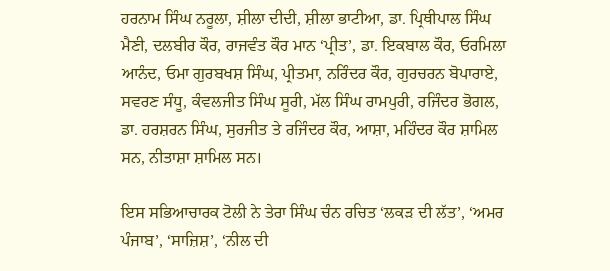ਹਰਨਾਮ ਸਿੰਘ ਨਰੂਲਾ, ਸ਼ੀਲਾ ਦੀਦੀ, ਸ਼ੀਲਾ ਭਾਟੀਆ, ਡਾ. ਪ੍ਰਿਥੀਪਾਲ ਸਿੰਘ ਮੈਣੀ, ਦਲਬੀਰ ਕੌਰ, ਰਾਜਵੰਤ ਕੌਰ ਮਾਨ ‘ਪ੍ਰੀਤ’, ਡਾ. ਇਕਬਾਲ ਕੌਰ, ਓਰਮਿਲਾ ਆਨੰਦ, ਓਮਾ ਗੁਰਬਖਸ਼ ਸਿੰਘ, ਪ੍ਰੀਤਮਾ, ਨਰਿੰਦਰ ਕੌਰ, ਗੁਰਚਰਨ ਬੋਪਾਰਾਏ, ਸਵਰਣ ਸੰਧੂ, ਕੰਵਲਜੀਤ ਸਿੰਘ ਸੂਰੀ, ਮੱਲ ਸਿੰਘ ਰਾਮਪੁਰੀ, ਰਜਿੰਦਰ ਭੋਗਲ, ਡਾ. ਹਰਸ਼ਰਨ ਸਿੰਘ, ਸੁਰਜੀਤ ਤੇ ਰਜਿੰਦਰ ਕੌਰ, ਆਸ਼ਾ, ਮਹਿੰਦਰ ਕੌਰ ਸ਼ਾਮਿਲ ਸਨ, ਨੀਤਾਸ਼ਾ ਸ਼ਾਮਿਲ ਸਨ।

ਇਸ ਸਭਿਆਚਾਰਕ ਟੋਲੀ ਨੇ ਤੇਰਾ ਸਿੰਘ ਚੰਨ ਰਚਿਤ ‘ਲਕੜ ਦੀ ਲੱਤ’, ‘ਅਮਰ ਪੰਜਾਬ’, ‘ਸਾਜ਼ਿਸ਼’, ‘ਨੀਲ ਦੀ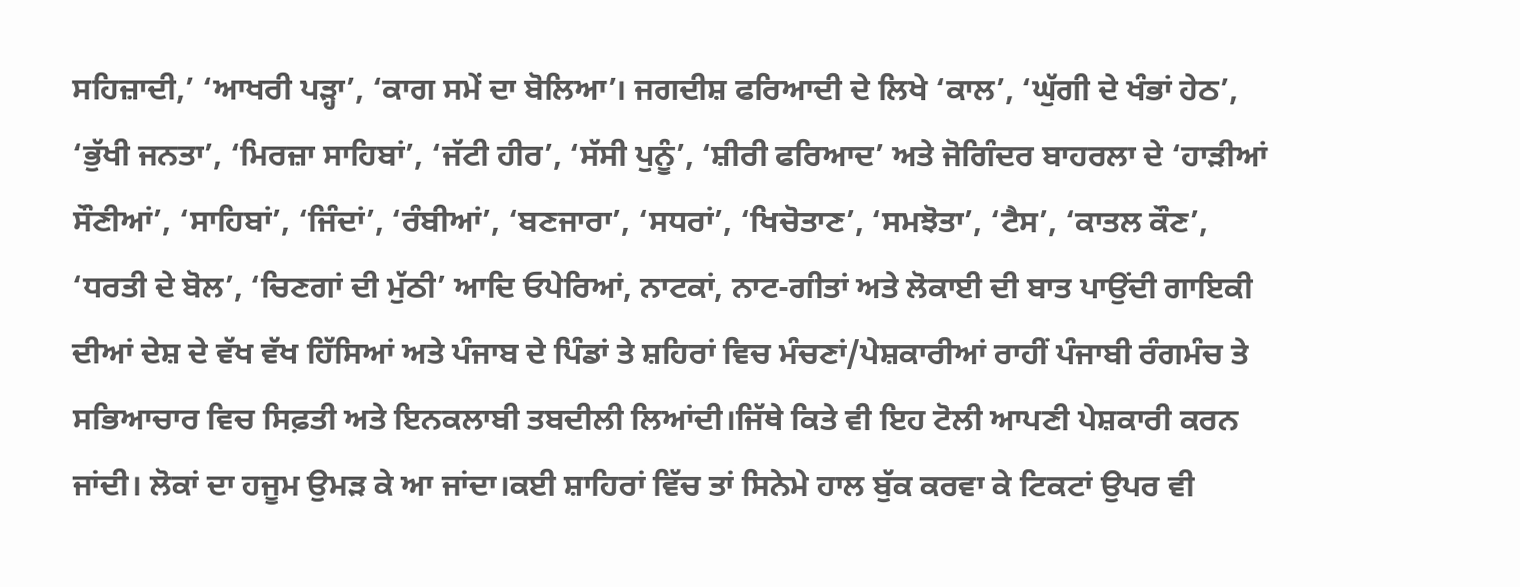ਸਹਿਜ਼ਾਦੀ,’ ‘ਆਖਰੀ ਪੜ੍ਹਾ’, ‘ਕਾਗ ਸਮੇਂ ਦਾ ਬੋਲਿਆ’। ਜਗਦੀਸ਼ ਫਰਿਆਦੀ ਦੇ ਲਿਖੇ ‘ਕਾਲ’, ‘ਘੁੱਗੀ ਦੇ ਖੰਭਾਂ ਹੇਠ’, ‘ਭੁੱਖੀ ਜਨਤਾ’, ‘ਮਿਰਜ਼ਾ ਸਾਹਿਬਾਂ’, ‘ਜੱਟੀ ਹੀਰ’, ‘ਸੱਸੀ ਪੁਨੂੰ’, ‘ਸ਼ੀਰੀ ਫਰਿਆਦ’ ਅਤੇ ਜੋਗਿੰਦਰ ਬਾਹਰਲਾ ਦੇ ‘ਹਾੜੀਆਂ ਸੌਣੀਆਂ’, ‘ਸਾਹਿਬਾਂ’, ‘ਜਿੰਦਾਂ’, ‘ਰੰਬੀਆਂ’, ‘ਬਣਜਾਰਾ’, ‘ਸਧਰਾਂ’, ‘ਖਿਚੋਤਾਣ’, ‘ਸਮਝੋਤਾ’, ‘ਟੈਸ’, ‘ਕਾਤਲ ਕੌਣ’, ‘ਧਰਤੀ ਦੇ ਬੋਲ’, ‘ਚਿਣਗਾਂ ਦੀ ਮੁੱਠੀ’ ਆਦਿ ਓਪੇਰਿਆਂ, ਨਾਟਕਾਂ, ਨਾਟ-ਗੀਤਾਂ ਅਤੇ ਲੋਕਾਈ ਦੀ ਬਾਤ ਪਾਉਂਦੀ ਗਾਇਕੀ ਦੀਆਂ ਦੇਸ਼ ਦੇ ਵੱਖ ਵੱਖ ਹਿੱਸਿਆਂ ਅਤੇ ਪੰਜਾਬ ਦੇ ਪਿੰਡਾਂ ਤੇ ਸ਼ਹਿਰਾਂ ਵਿਚ ਮੰਚਣਾਂ/ਪੇਸ਼ਕਾਰੀਆਂ ਰਾਹੀਂ ਪੰਜਾਬੀ ਰੰਗਮੰਚ ਤੇ ਸਭਿਆਚਾਰ ਵਿਚ ਸਿਫ਼ਤੀ ਅਤੇ ਇਨਕਲਾਬੀ ਤਬਦੀਲੀ ਲਿਆਂਦੀ।ਜਿੱਥੇ ਕਿਤੇ ਵੀ ਇਹ ਟੋਲੀ ਆਪਣੀ ਪੇਸ਼ਕਾਰੀ ਕਰਨ ਜਾਂਦੀ। ਲੋਕਾਂ ਦਾ ਹਜੂਮ ਉਮੜ ਕੇ ਆ ਜਾਂਦਾ।ਕਈ ਸ਼ਾਹਿਰਾਂ ਵਿੱਚ ਤਾਂ ਸਿਨੇਮੇ ਹਾਲ ਬੁੱਕ ਕਰਵਾ ਕੇ ਟਿਕਟਾਂ ਉਪਰ ਵੀ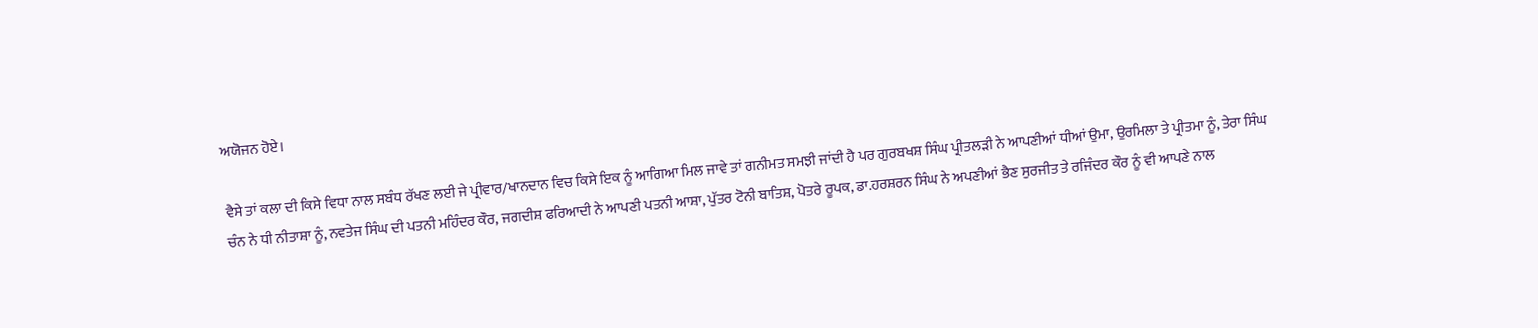ਅਯੋਜਨ ਹੋਏ।

ਵੈਸੇ ਤਾਂ ਕਲਾ ਦੀ ਕਿਸੇ ਵਿਧਾ ਨਾਲ ਸਬੰਧ ਰੱਖਣ ਲਈ ਜੇ ਪ੍ਰੀਵਾਰ/ਖਾਨਦਾਨ ਵਿਚ ਕਿਸੇ ਇਕ ਨੂੰ ਆਗਿਆ ਮਿਲ ਜਾਵੇ ਤਾਂ ਗਨੀਮਤ ਸਮਝੀ ਜਾਂਦੀ ਹੈ ਪਰ ਗੁਰਬਖਸ਼ ਸਿੰਘ ਪ੍ਰੀਤਲੜੀ ਨੇ ਆਪਣੀਆਂ ਧੀਆਂ ਉਮਾ, ਉਰਮਿਲਾ ਤੇ ਪ੍ਰੀਤਮਾ ਨੂੰ, ਤੇਰਾ ਸਿੰਘ ਚੰਨ ਨੇ ਧੀ ਨੀਤਾਸ਼ਾ ਨੂੰ, ਨਵਤੇਜ ਸਿੰਘ ਦੀ ਪਤਨੀ ਮਹਿੰਦਰ ਕੌਰ, ਜਗਦੀਸ਼ ਫਰਿਆਦੀ ਨੇ ਆਪਣੀ ਪਤਨੀ ਆਸ਼ਾ, ਪੁੱਤਰ ਟੋਨੀ ਬਾਤਿਸ਼, ਪੋਤਰੇ ਰੂਪਕ, ਡਾ.ਹਰਸ਼ਰਨ ਸਿੰਘ ਨੇ ਅਪਣੀਆਂ ਭੈਣ ਸੁਰਜੀਤ ਤੇ ਰਜਿੰਦਰ ਕੌਰ ਨੂੰ ਵੀ ਆਪਣੇ ਨਾਲ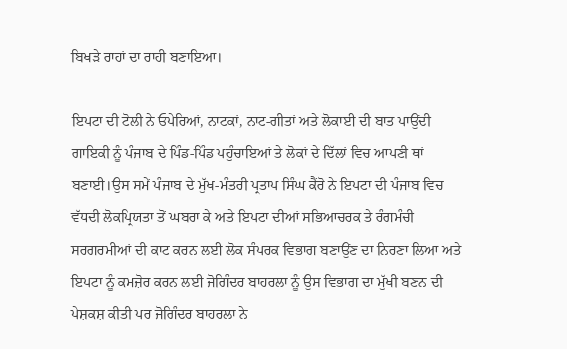ਬਿਖੜੇ ਰਾਹਾਂ ਦਾ ਰਾਹੀ ਬਣਾਇਆ।

ਇਪਟਾ ਦੀ ਟੋਲੀ ਨੇ ਓਪੇਰਿਆਂ, ਨਾਟਕਾਂ, ਨਾਟ-ਗੀਤਾਂ ਅਤੇ ਲੋਕਾਈ ਦੀ ਬਾਤ ਪਾਉਂਦੀ ਗਾਇਕੀ ਨੂੰ ਪੰਜਾਬ ਦੇ ਪਿੰਡ-ਪਿੰਡ ਪਹੁੰਚਾਇਆਂ ਤੇ ਲੋਕਾਂ ਦੇ ਦਿੱਲਾਂ ਵਿਚ ਆਪਣੀ ਥਾਂ ਬਣਾਈ।ਉਸ ਸਮੇਂ ਪੰਜਾਬ ਦੇ ਮੁੱਖ-ਮੰਤਰੀ ਪ੍ਰਤਾਪ ਸਿੰਘ ਕੈਂਰੋ ਨੇ ਇਪਟਾ ਦੀ ਪੰਜਾਬ ਵਿਚ ਵੱਧਦੀ ਲੋਕਪ੍ਰਿਯਤਾ ਤੋਂ ਘਬਰਾ ਕੇ ਅਤੇ ਇਪਟਾ ਦੀਆਂ ਸਭਿਆਚਰਕ ਤੇ ਰੰਗਮੰਚੀ ਸਰਗਰਮੀਆਂ ਦੀ ਕਾਟ ਕਰਨ ਲਈ ਲੋਕ ਸੰਪਰਕ ਵਿਭਾਗ ਬਣਾਉਂਣ ਦਾ ਨਿਰਣਾ ਲਿਆ ਅਤੇ ਇਪਟਾ ਨੂੰ ਕਮਜ਼ੋਰ ਕਰਨ ਲਈ ਜੋਗਿੰਦਰ ਬਾਹਰਲਾ ਨੂੰ ਉਸ ਵਿਭਾਗ ਦਾ ਮੁੱਖੀ ਬਣਨ ਦੀ ਪੇਸ਼ਕਸ਼ ਕੀਤੀ ਪਰ ਜੋਗਿੰਦਰ ਬਾਹਰਲਾ ਨੇ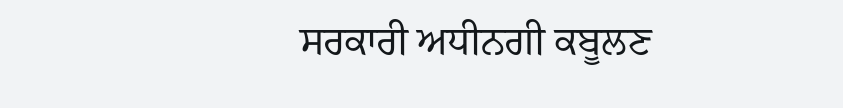ਸਰਕਾਰੀ ਅਧੀਨਗੀ ਕਬੂਲਣ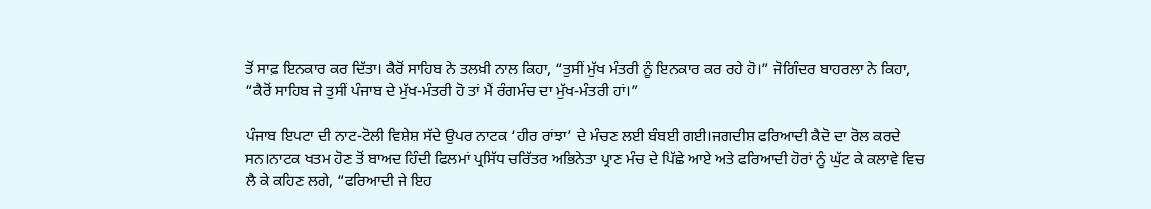ਤੋਂ ਸਾਫ਼ ਇਨਕਾਰ ਕਰ ਦਿੱਤਾ। ਕੈਰੋਂ ਸਾਹਿਬ ਨੇ ਤਲਖ਼ੀ ਨਾਲ ਕਿਹਾ, “ਤੁਸੀਂ ਮੁੱਖ ਮੰਤਰੀ ਨੂੰ ਇਨਕਾਰ ਕਰ ਰਹੇ ਹੋ।” ਜੋਗਿੰਦਰ ਬਾਹਰਲਾ ਨੇ ਕਿਹਾ, “ਕੈਰੋਂ ਸਾਹਿਬ ਜੇ ਤੁਸੀਂ ਪੰਜਾਬ ਦੇ ਮੁੱਖ-ਮੰਤਰੀ ਹੋ ਤਾਂ ਮੈਂ ਰੰਗਮੰਚ ਦਾ ਮੁੱਖ-ਮੰਤਰੀ ਹਾਂ।”

ਪੰਜਾਬ ਇਪਟਾ ਦੀ ਨਾਟ-ਟੋਲੀ ਵਿਸ਼ੇਸ਼ ਸੱਦੇ ਉਪਰ ਨਾਟਕ ‘ਹੀਰ ਰਾਂਝਾ’ ਦੇ ਮੰਚਣ ਲਈ ਬੰਬਈ ਗਈ।ਜਗਦੀਸ਼ ਫਰਿਆਦੀ ਕੈਦੋ ਦਾ ਰੋਲ ਕਰਦੇ ਸਨ।ਨਾਟਕ ਖਤਮ ਹੋਣ ਤੋਂ ਬਾਅਦ ਹਿੰਦੀ ਫਿਲਮਾਂ ਪ੍ਰਸਿੱਧ ਚਰਿੱਤਰ ਅਭਿਨੇਤਾ ਪ੍ਰਾਣ ਮੰਚ ਦੇ ਪਿੱਛੇ ਆਏ ਅਤੇ ਫਰਿਆਦੀ ਹੋਰਾਂ ਨੂੰ ਘੁੱਟ ਕੇ ਕਲਾਵੇ ਵਿਚ ਲੈ ਕੇ ਕਹਿਣ ਲਗੇ, “ਫਰਿਆਦੀ ਜੇ ਇਹ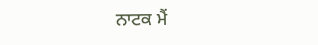ਨਾਟਕ ਮੈਂ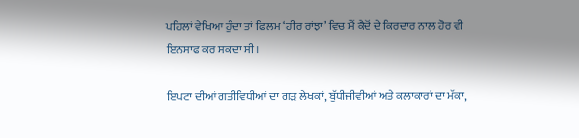ਪਹਿਲਾਂ ਵੇਖਿਆ ਹੁੰਦਾ ਤਾਂ ਫਿਲਮ ‘ਹੀਰ ਰਾਂਝਾ’ ਵਿਚ ਮੈਂ ਕੈਦੋਂ ਦੇ ਕਿਰਦਾਰ ਨਾਲ ਹੋਰ ਵੀ ਇਨਸਾਫ ਕਰ ਸਕਦਾ ਸੀ।

ਇਪਟਾ ਦੀਆਂ ਗਤੀਵਿਧੀਆਂ ਦਾ ਗੜ ਲੇਖਕਾਂ, ਬੁੱਧੀਜੀਵੀਆਂ ਅਤੇ ਕਲਾਕਾਰਾਂ ਦਾ ਮੱਕਾ,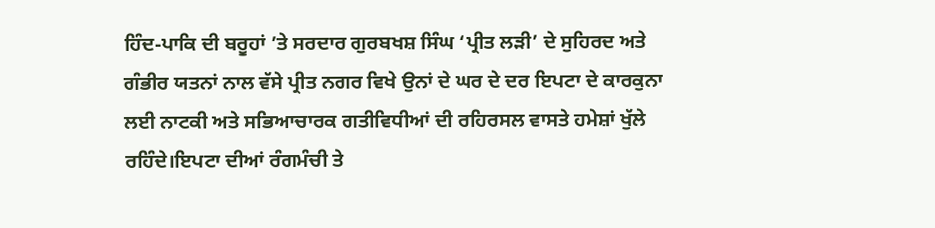ਹਿੰਦ-ਪਾਕਿ ਦੀ ਬਰੂਹਾਂ ’ਤੇ ਸਰਦਾਰ ਗੁਰਬਖਸ਼ ਸਿੰਘ ‘ਪ੍ਰੀਤ ਲੜੀ’ ਦੇ ਸੁਹਿਰਦ ਅਤੇ ਗੰਭੀਰ ਯਤਨਾਂ ਨਾਲ ਵੱਸੇ ਪ੍ਰੀਤ ਨਗਰ ਵਿਖੇ ਉਨਾਂ ਦੇ ਘਰ ਦੇ ਦਰ ਇਪਟਾ ਦੇ ਕਾਰਕੁਨਾ ਲਈ ਨਾਟਕੀ ਅਤੇ ਸਭਿਆਚਾਰਕ ਗਤੀਵਿਧੀਆਂ ਦੀ ਰਹਿਰਸਲ ਵਾਸਤੇ ਹਮੇਸ਼ਾਂ ਖੁੱਲੇ ਰਹਿੰਦੇ।ਇਪਟਾ ਦੀਆਂ ਰੰਗਮੰਚੀ ਤੇ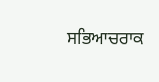ਸਭਿਆਚਰਾਕ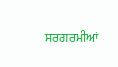ਸਰਗਰਮੀਆਂ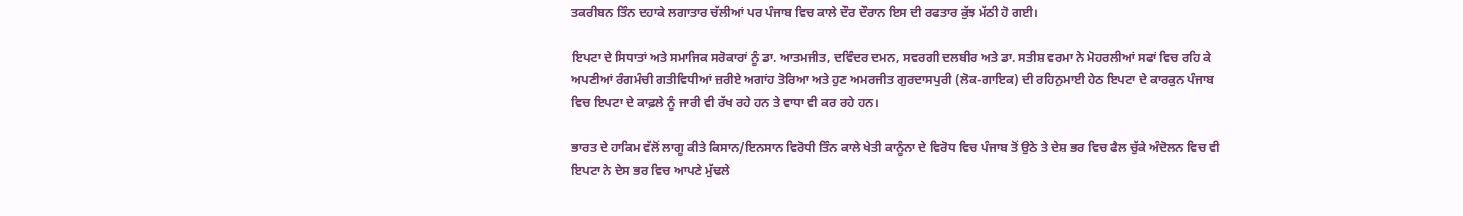ਤਕਰੀਬਨ ਤਿੰਨ ਦਹਾਕੇ ਲਗਾਤਾਰ ਚੱਲੀਆਂ ਪਰ ਪੰਜਾਬ ਵਿਚ ਕਾਲੇ ਦੌਰ ਦੌਰਾਨ ਇਸ ਦੀ ਰਫਤਾਰ ਕੁੱਝ ਮੱਠੀ ਹੋ ਗਈ।

ਇਪਟਾ ਦੇ ਸਿਧਾਤਾਂ ਅਤੇ ਸਮਾਜਿਕ ਸਰੋਕਾਰਾਂ ਨੂੰ ਡਾ. ਆਤਮਜੀਤ, ਦਵਿੰਦਰ ਦਮਨ, ਸਵਰਗੀ ਦਲਬੀਰ ਅਤੇ ਡਾ. ਸਤੀਸ਼ ਵਰਮਾ ਨੇ ਮੋਹਰਲੀਆਂ ਸਫਾਂ ਵਿਚ ਰਹਿ ਕੇ ਅਪਣੀਆਂ ਰੰਗਮੰਚੀ ਗਤੀਵਿਧੀਆਂ ਜ਼ਰੀਏ ਅਗਾਂਹ ਤੋਰਿਆ ਅਤੇ ਹੁਣ ਅਮਰਜੀਤ ਗੁਰਦਾਸਪੁਰੀ (ਲੋਕ-ਗਾਇਕ) ਦੀ ਰਹਿਨੁਮਾਈ ਹੇਠ ਇਪਟਾ ਦੇ ਕਾਰਕੁਨ ਪੰਜਾਬ ਵਿਚ ਇਪਟਾ ਦੇ ਕਾਫ਼ਲੇ ਨੂੰ ਜਾਰੀ ਵੀ ਰੱਖ ਰਹੇ ਹਨ ਤੇ ਵਾਧਾ ਵੀ ਕਰ ਰਹੇ ਹਨ।

ਭਾਰਤ ਦੇ ਹਾਕਿਮ ਵੱਲੋਂ ਲਾਗੂ ਕੀਤੇ ਕਿਸਾਨ/ਇਨਸਾਨ ਵਿਰੋਧੀ ਤਿੰਨ ਕਾਲੇ ਖੇਤੀ ਕਾਨੂੰਨਾ ਦੇ ਵਿਰੋਧ ਵਿਚ ਪੰਜਾਬ ਤੋਂ ਉਠੇ ਤੇ ਦੇਸ਼ ਭਰ ਵਿਚ ਫੈਲ ਚੁੱਕੇ ਅੰਦੋਲਨ ਵਿਚ ਵੀ ਇਪਟਾ ਨੇ ਦੇਸ ਭਰ ਵਿਚ ਆਪਣੇ ਮੁੱਢਲੇ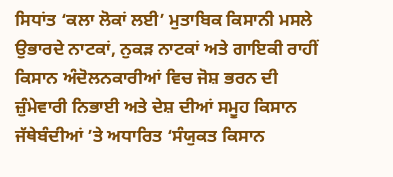ਸਿਧਾਂਤ ‘ਕਲਾ ਲੋਕਾਂ ਲਈ’ ਮੁਤਾਬਿਕ ਕਿਸਾਨੀ ਮਸਲੇ ਉਭਾਰਦੇ ਨਾਟਕਾਂ, ਨੁਕੜ ਨਾਟਕਾਂ ਅਤੇ ਗਾਇਕੀ ਰਾਹੀਂ ਕਿਸਾਨ ਅੰਦੋਲਨਕਾਰੀਆਂ ਵਿਚ ਜੋਸ਼ ਭਰਨ ਦੀ ਜ਼ੁੰਮੇਵਾਰੀ ਨਿਭਾਈ ਅਤੇ ਦੇਸ਼ ਦੀਆਂ ਸਮੂਹ ਕਿਸਾਨ ਜੱਥੇਬੰਦੀਆਂ ’ਤੇ ਅਧਾਰਿਤ ‘ਸੰਯੁਕਤ ਕਿਸਾਨ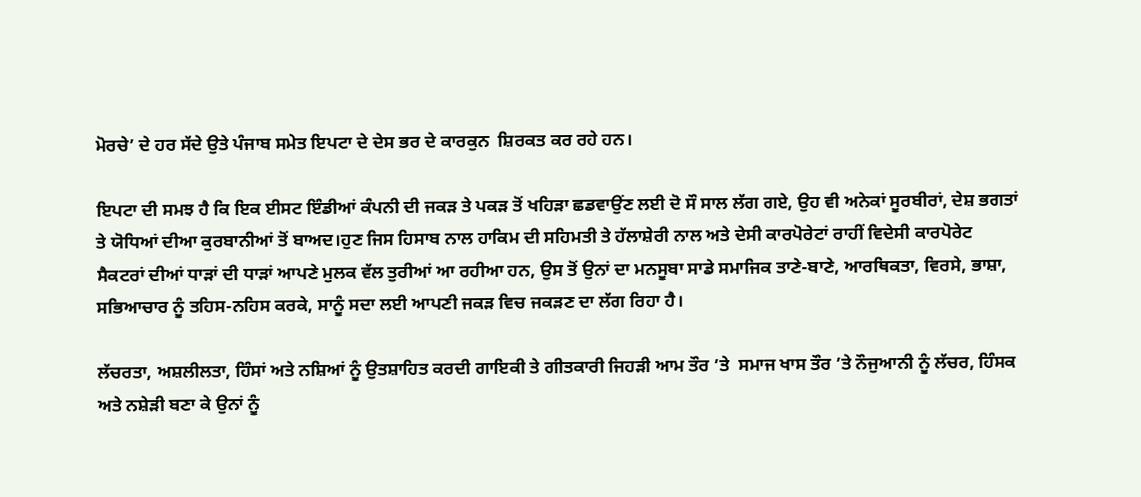ਮੋਰਚੇ’ ਦੇ ਹਰ ਸੱਦੇ ਉਤੇ ਪੰਜਾਬ ਸਮੇਤ ਇਪਟਾ ਦੇ ਦੇਸ ਭਰ ਦੇ ਕਾਰਕੁਨ  ਸ਼ਿਰਕਤ ਕਰ ਰਹੇ ਹਨ।

ਇਪਟਾ ਦੀ ਸਮਝ ਹੈ ਕਿ ਇਕ ਈਸਟ ਇੰਡੀਆਂ ਕੰਪਨੀ ਦੀ ਜਕੜ ਤੇ ਪਕੜ ਤੋਂ ਖਹਿੜਾ ਛਡਵਾਉਂਣ ਲਈ ਦੋ ਸੌ ਸਾਲ ਲੱਗ ਗਏ, ਉਹ ਵੀ ਅਨੇਕਾਂ ਸੂਰਬੀਰਾਂ, ਦੇਸ਼ ਭਗਤਾਂ ਤੇ ਯੋਧਿਆਂ ਦੀਆ ਕੁਰਬਾਨੀਆਂ ਤੋਂ ਬਾਅਦ।ਹੁਣ ਜਿਸ ਹਿਸਾਬ ਨਾਲ ਹਾਕਿਮ ਦੀ ਸਹਿਮਤੀ ਤੇ ਹੱਲਾਸ਼ੇਰੀ ਨਾਲ ਅਤੇ ਦੇਸੀ ਕਾਰਪੋਰੇਟਾਂ ਰਾਹੀਂ ਵਿਦੇਸੀ ਕਾਰਪੋਰੇਟ ਸੈਕਟਰਾਂ ਦੀਆਂ ਧਾੜਾਂ ਦੀ ਧਾੜਾਂ ਆਪਣੇ ਮੁਲਕ ਵੱਲ ਤੁਰੀਆਂ ਆ ਰਹੀਆ ਹਨ, ਉਸ ਤੋਂ ਉਨਾਂ ਦਾ ਮਨਸੂਬਾ ਸਾਡੇ ਸਮਾਜਿਕ ਤਾਣੇ-ਬਾਣੇ, ਆਰਥਿਕਤਾ, ਵਿਰਸੇ, ਭਾਸ਼ਾ, ਸਭਿਆਚਾਰ ਨੂੰ ਤਹਿਸ-ਨਹਿਸ ਕਰਕੇ, ਸਾਨੂੰ ਸਦਾ ਲਈ ਆਪਣੀ ਜਕੜ ਵਿਚ ਜਕੜਣ ਦਾ ਲੱਗ ਰਿਹਾ ਹੈ।

ਲੱਚਰਤਾ, ਅਸ਼ਲੀਲਤਾ, ਹਿੰਸਾਂ ਅਤੇ ਨਸ਼ਿਆਂ ਨੂੰ ਉਤਸ਼ਾਹਿਤ ਕਰਦੀ ਗਾਇਕੀ ਤੇ ਗੀਤਕਾਰੀ ਜਿਹੜੀ ਆਮ ਤੌਰ ’ਤੇ  ਸਮਾਜ ਖਾਸ ਤੌਰ ’ਤੇ ਨੌਜੁਆਨੀ ਨੂੰ ਲੱਚਰ, ਹਿੰਸਕ ਅਤੇ ਨਸ਼ੇੜੀ ਬਣਾ ਕੇ ਉਨਾਂ ਨੂੰ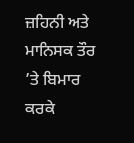ਜ਼ਹਿਨੀ ਅਤੇ ਮਾਨਿਸਕ ਤੌਰ ’ਤੇ ਬਿਮਾਰ ਕਰਕੇ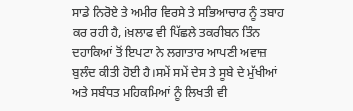ਸਾਡੇ ਨਿਰੋਏ ਤੇ ਅਮੀਰ ਵਿਰਸੇ ਤੇ ਸਭਿਆਚਾਰ ਨੂੰ ਤਬਾਹ ਕਰ ਰਹੀ ਹੈ, iਖ਼ਲਾਫ ਵੀ ਪਿੱਛਲੇ ਤਕਰੀਬਨ ਤਿੰਨ ਦਹਾਕਿਆਂ ਤੋਂ ਇਪਟਾ ਨੇ ਲਗਾਤਾਰ ਆਪਣੀ ਅਵਾਜ਼ ਬੁਲੰਦ ਕੀਤੀ ਹੋਈ ਹੈ।ਸਮੇਂ ਸਮੇਂ ਦੇਸ ਤੇ ਸੂਬੇ ਦੇ ਮੁੱਖੀਆਂ ਅਤੇ ਸਬੰਧਤ ਮਹਿਕਮਿਆਂ ਨੂੰ ਲਿਖਤੀ ਵੀ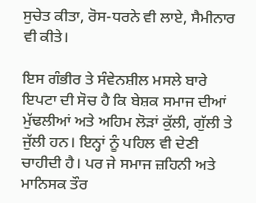ਸੁਚੇਤ ਕੀਤਾ, ਰੋਸ-ਧਰਨੇ ਵੀ ਲਾਏ, ਸੈਮੀਨਾਰ ਵੀ ਕੀਤੇ।

ਇਸ ਗੰਭੀਰ ਤੇ ਸੰਵੇਨਸ਼ੀਲ ਮਸਲੇ ਬਾਰੇ ਇਪਟਾ ਦੀ ਸੋਚ ਹੈ ਕਿ ਬੇਸ਼ਕ ਸਮਾਜ ਦੀਆਂ ਮੁੱਢਲੀਆਂ ਅਤੇ ਅਹਿਮ ਲੋੜਾਂ ਕੁੱਲੀ, ਗੁੱਲੀ ਤੇ ਜੁੱਲੀ ਹਨ। ਇਨ੍ਹਾਂ ਨੂੰ ਪਹਿਲ ਵੀ ਦੇਣੀ ਚਾਹੀਦੀ ਹੈ। ਪਰ ਜੇ ਸਮਾਜ ਜ਼ਹਿਨੀ ਅਤੇ ਮਾਨਿਸਕ ਤੌਰ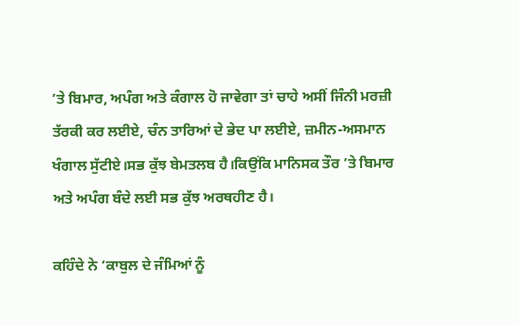’ਤੇ ਬਿਮਾਰ, ਅਪੰਗ ਅਤੇ ਕੰਗਾਲ ਹੋ ਜਾਵੇਗਾ ਤਾਂ ਚਾਹੇ ਅਸੀਂ ਜਿੰਨੀ ਮਰਜ਼ੀ ਤੱਰਕੀ ਕਰ ਲਈਏ, ਚੰਨ ਤਾਰਿਆਂ ਦੇ ਭੇਦ ਪਾ ਲਈਏ, ਜ਼ਮੀਨ-ਅਸਮਾਨ ਖੰਗਾਲ ਸੁੱਟੀਏ।ਸਭ ਕੁੱਝ ਬੇਮਤਲਬ ਹੈ।ਕਿਉਂਕਿ ਮਾਨਿਸਕ ਤੌਰ ’ਤੇ ਬਿਮਾਰ ਅਤੇ ਅਪੰਗ ਬੰਦੇ ਲਈ ਸਭ ਕੁੱਝ ਅਰਥਹੀਣ ਹੈ।

ਕਹਿੰਦੇ ਨੇ ‘ਕਾਬੁਲ ਦੇ ਜੰਮਿਆਂ ਨੂੰ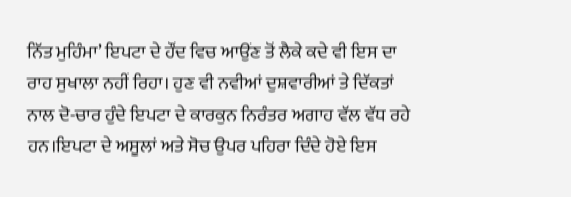ਨਿੱਤ ਮੁਹਿੰਮਾ’ ਇਪਟਾ ਦੇ ਹੌਂਦ ਵਿਚ ਆਉਂਣ ਤੋਂ ਲੈਕੇ ਕਦੇ ਵੀ ਇਸ ਦਾ ਰਾਹ ਸੁਖਾਲਾ ਨਹੀਂ ਰਿਹਾ। ਹੁਣ ਵੀ ਨਵੀਆਂ ਦੁਸ਼ਵਾਰੀਆਂ ਤੇ ਦਿੱਕਤਾਂ ਨਾਲ ਦੋ-ਚਾਰ ਹੁੰਦੇ ਇਪਟਾ ਦੇ ਕਾਰਕੁਨ ਨਿਰੰਤਰ ਅਗਾਹ ਵੱਲ ਵੱਧ ਰਹੇ ਹਨ।ਇਪਟਾ ਦੇ ਅਸੂਲਾਂ ਅਤੇ ਸੋਚ ਉਪਰ ਪਹਿਰਾ ਦਿੰਦੇ ਹੋਏ ਇਸ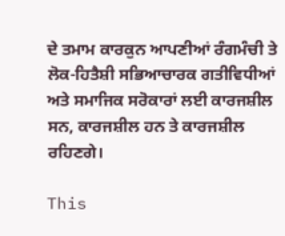ਦੇ ਤਮਾਮ ਕਾਰਕੁਨ ਆਪਣੀਆਂ ਰੰਗਮੰਚੀ ਤੇ ਲੋਕ-ਹਿਤੈਸ਼ੀ ਸਭਿਆਚਾਰਕ ਗਤੀਵਿਧੀਆਂ ਅਤੇ ਸਮਾਜਿਕ ਸਰੋਕਾਰਾਂ ਲਈ ਕਾਰਜਸ਼ੀਲ ਸਨ, ਕਾਰਜਸ਼ੀਲ ਹਨ ਤੇ ਕਾਰਜਸ਼ੀਲ ਰਹਿਣਗੇ।

This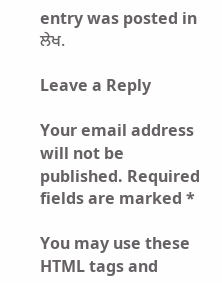entry was posted in ਲੇਖ.

Leave a Reply

Your email address will not be published. Required fields are marked *

You may use these HTML tags and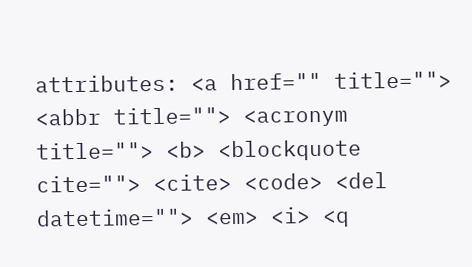attributes: <a href="" title=""> <abbr title=""> <acronym title=""> <b> <blockquote cite=""> <cite> <code> <del datetime=""> <em> <i> <q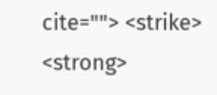cite=""> <strike> <strong>